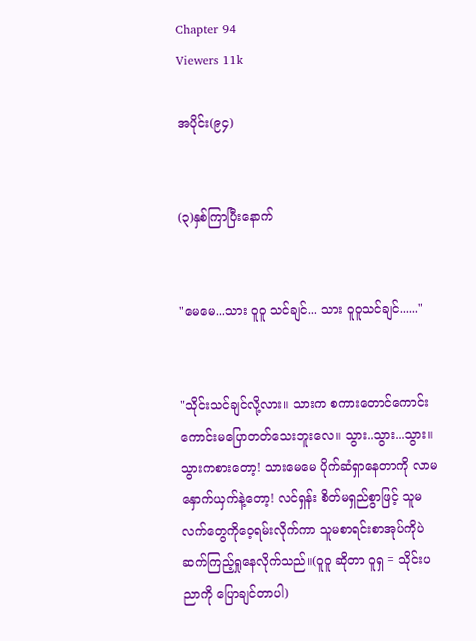Chapter 94
Viewers 11k

အပိုင်း(၉၄)


(၃)နှစ်ကြာပြီးနောက်


"မေမေ...သား ဝူဝူ သင်ချင်... သား ဝူဝူသင်ချင်......"


"သိုင်းသင်ချင်လို့လား။ သားက စကားတောင်ကောင်းကောင်းမပြောတတ်သေးဘူးလေ။ သွား..သွား...သွား။ သွားကစားတော့! သားမေမေ ပိုက်ဆံရှာနေတာကို လာမနှောက်ယှက်နဲ့တော့! လင်ရှန်း စိတ်မရှည်စွာဖြင့် သူမလက်တွေကိုဝေ့ရမ်းလိုက်ကာ သူမစာရင်းစာအုပ်ကိုပဲ ဆက်ကြည့်ရှုနေလိုက်သည်။(ဝူဝူ ဆိုတာ ဝူရှ = သိုင်းပညာကို ပြောချင်တာပါ)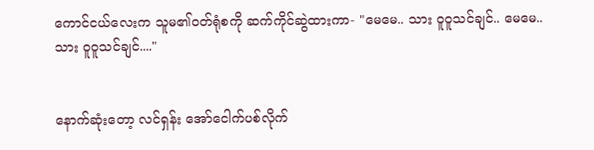ကောင်ငယ်လေးက သူမ၏ဝတ်ရုံစကို ဆက်ကိုင်ဆွဲထားကာ- "မေမေ.. သား ဝူဝူသင်ချင်.. မေမေ.. သား ဝူဝူသင်ချင်...."


နောက်ဆုံးတော့ လင်ရှန်း အော်ငေါက်ပစ်လိုက်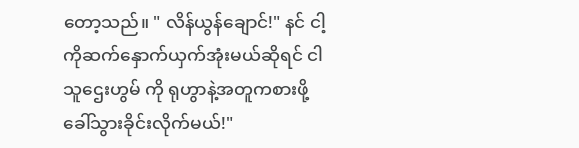တော့သည်။ " လိန်ယွန်ချောင်!" နင် ငါ့ကိုဆက်နှောက်ယှက်အုံးမယ်ဆိုရင် ငါ သူဌေးဟွမ် ကို ရုဟွာနဲ့အတူကစားဖို့ ခေါ်သွားခိုင်းလိုက်မယ်!"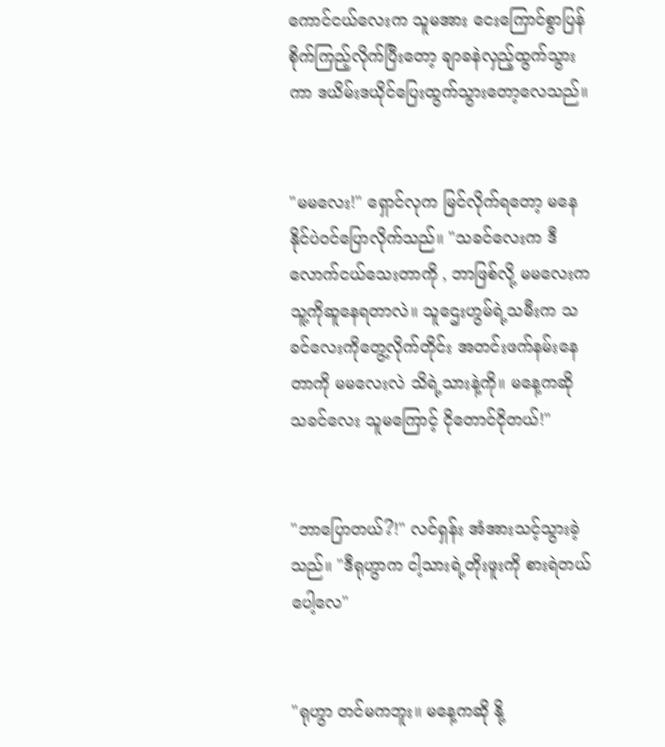ကောင်ငယ်လေးက သူမအား ငေးကြောင်စွာပြန်စိုက်ကြည့်လိုက်ပြီးတော့ ချာခနဲလှည့်ထွက်သွားကာ ဒယိမ်းဒယိုင်ပြေးထွက်သွားတော့လေသည်။


"မမလေး!" ရှောင်လုက မြင်လိုက်ရတော့ မနေနိုင်ပဲဝင်ပြောလိုက်သည်။ "သခင်လေးက ဒီလောက်ငယ်သေးတာကို , ဘာဖြစ်လို့ မမလေးက သူ့ကိုဆူနေရတာလဲ။ သူဌေးဟွမ်ရဲ့သမီးက သခင်လေးကိုတွေ့လိုက်တိုင်း အတင်းဖက်နမ်းနေတာကို မမလေးလဲ သိရဲ့သားနဲ့ကို။ မနေ့ကဆို သခင်လေး သူမကြောင့် ငိုတောင်ငိုတယ်!"


"ဘာပြောတယ်?!" လင်ရှန်း အံအားသင့်သွားခဲ့သည်။ "ဒီရုဟွာက ငါ့သားရဲ့တိုးဖူးကို စားရဲတယ်ပေါ့လေ"


"ရုဟွာ တင်မကဘူး။ မနေ့ကဆို နို့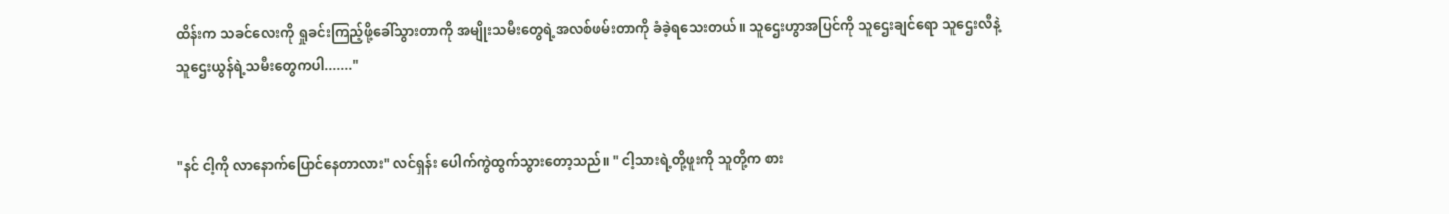ထိန်းက သခင်လေးကို ရှုခင်းကြည့်ဖို့ခေါ်သွားတာကို အမျိုးသမီးတွေရဲ့အလစ်ဖမ်းတာကို ခံခဲ့ရသေးတယ်။ သူဌေးဟွာအပြင်ကို သူဌေးချင်ရော သူဌေးလီနဲ့သူဌေးယွန်ရဲ့သမီးတွေကပါ......."


"နင် ငါ့ကို လာနောက်ပြောင်နေတာလား" လင်ရှန်း ပေါက်ကွဲထွက်သွားတော့သည်။ " ငါ့သားရဲ့တို့ဖူးကို သူတို့က စား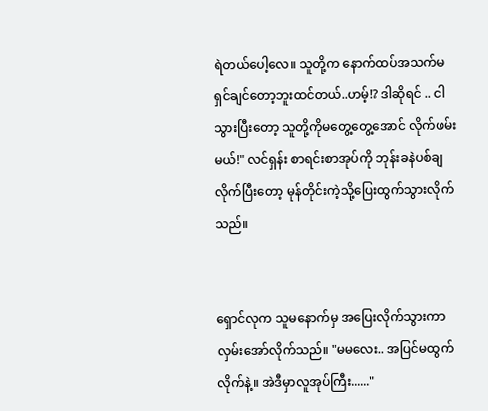ရဲတယ်ပေါ့လေ။ သူတို့က နောက်ထပ်အသက်မရှင်ချင်တော့ဘူးထင်တယ်..ဟမ့်!? ဒါဆိုရင် .. ငါသွားပြီးတော့ သူတို့ကိုမတွေ့တွေ့အောင် လိုက်ဖမ်းမယ်!" လင်ရှန်း စာရင်းစာအုပ်ကို ဘုန်းခနဲပစ်ချလိုက်ပြီးတော့ မုန်တိုင်းကဲ့သို့ပြေးထွက်သွားလိုက်သည်။


ရှောင်လုက သူမနောက်မှ အပြေးလိုက်သွားကာ လှမ်းအော်လိုက်သည်။ "မမလေး.. အပြင်မထွက်လိုက်နဲ့။ အဲဒီမှာလူအုပ်ကြီး......"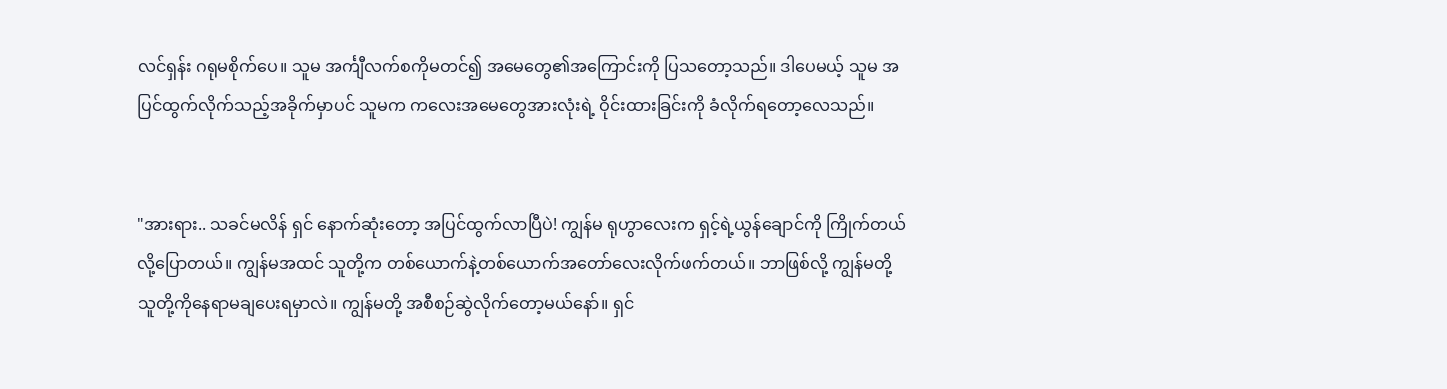လင်ရှန်း ဂရုမစိုက်ပေ။ သူမ အင်္ကျီလက်စကိုမတင်၍ အမေတွေ၏အကြောင်းကို ပြသတော့သည်။ ဒါပေမယ့် သူမ အပြင်ထွက်လိုက်သည့်အခိုက်မှာပင် သူမက ကလေးအမေတွေအားလုံးရဲ့ ဝိုင်းထားခြင်းကို ခံလိုက်ရတော့လေသည်။


"အားရား.. သခင်မလိန် ရှင် နောက်ဆုံးတော့ အပြင်ထွက်လာပြီပဲ! ကျွန်မ ရုဟွာလေးက ရှင့်ရဲ့ယွန်ချောင်ကို ကြိုက်တယ်လို့ပြောတယ်။ ကျွန်မအထင် သူတို့က တစ်ယောက်နဲ့တစ်ယောက်အတော်လေးလိုက်ဖက်တယ်။ ဘာဖြစ်လို့ ကျွန်မတို့ သူတို့ကိုနေရာမချပေးရမှာလဲ။ ကျွန်မတို့ အစီစဉ်ဆွဲလိုက်တော့မယ်နော်။ ရှင်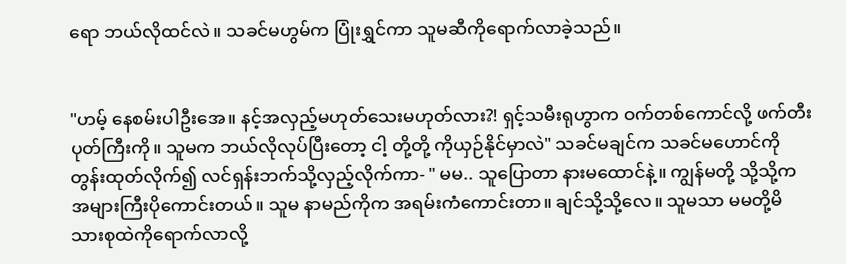ရော ဘယ်လိုထင်လဲ။ သခင်မဟွမ်က ပြုံးရွှင်ကာ သူမဆီကိုရောက်လာခဲ့သည်။


"ဟမ့် နေစမ်းပါဦးအေ။ နင့်အလှည့်မဟုတ်သေးမဟုတ်လား?! ရှင့်သမီးရုဟွာက ဝက်တစ်ကောင်လို့ ဖက်တီးပုတ်ကြီးကို။ သူမက ဘယ်လိုလုပ်ပြီးတော့ ငါ့ တို့တို့ ကိုယှဉ်နိုင်မှာလဲ" သခင်မချင်က သခင်မဟောင်ကို တွန်းထုတ်လိုက်၍ လင်ရှန်းဘက်သို့လှည့်လိုက်ကာ- " မမ.. သူပြောတာ နားမထောင်နဲ့။ ကျွန်မတို့ သို့သို့က အများကြီးပိုကောင်းတယ်။ သူမ နာမည်ကိုက အရမ်းကံကောင်းတာ။ ချင်သို့သို့လေ။ သူမသာ မမတို့မိသားစုထဲကိုရောက်လာလို့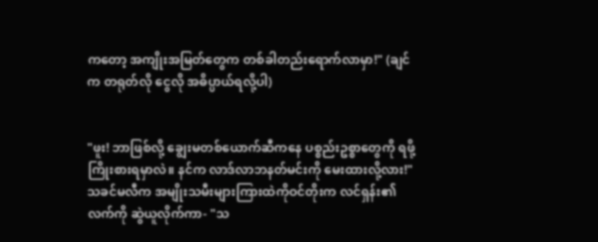ကတော့ အကျိုးအမြတ်တွေက တစ်ခါတည်းရောက်လာမှာ!" (ချင် က တရုတ်လို ငွေလို အဓိပ္ပာယ်ရလို့ပါ)


"ဖူး! ဘာဖြစ်လို့ ချွေးမတစ်ယောက်ဆီကနေ ပစ္စည်းဥစ္စာတွေကို ရဖို့ကြိုးစားရမှာလဲ။ နင်က လာဒ်လာဘနတ်မင်းကို မေးထားလို့လား!" သခင်မလီက အမျိုးသမီးများကြားထဲကိုဝင်တိုးက လင်ရှန်း၏လက်ကို ဆွဲယူလိုက်ကာ- "သ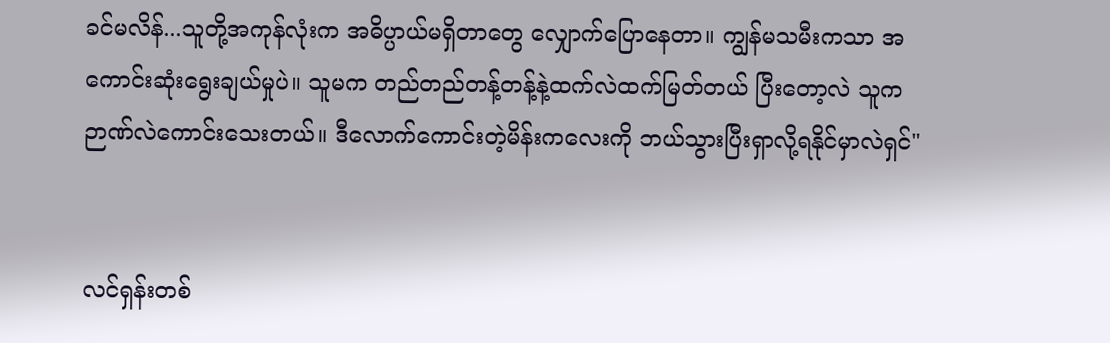ခင်မလိန်...သူတို့အကုန်လုံးက အဓိပ္ပာယ်မရှိတာတွေ လျှောက်ပြောနေတာ။ ကျွန်မသမီးကသာ အကောင်းဆုံးရွေးချယ်မှုပဲ။ သူမက တည်တည်တန့်တန့်နဲ့ထက်လဲထက်မြတ်တယ် ပြီးတော့လဲ သူက ဉာဏ်လဲကောင်းသေးတယ်။ ဒီလောက်ကောင်းတဲ့မိန်းကလေးကို ဘယ်သွားပြီးရှာလို့ရနိုင်မှာလဲရှင်"


လင်ရှန်းတစ်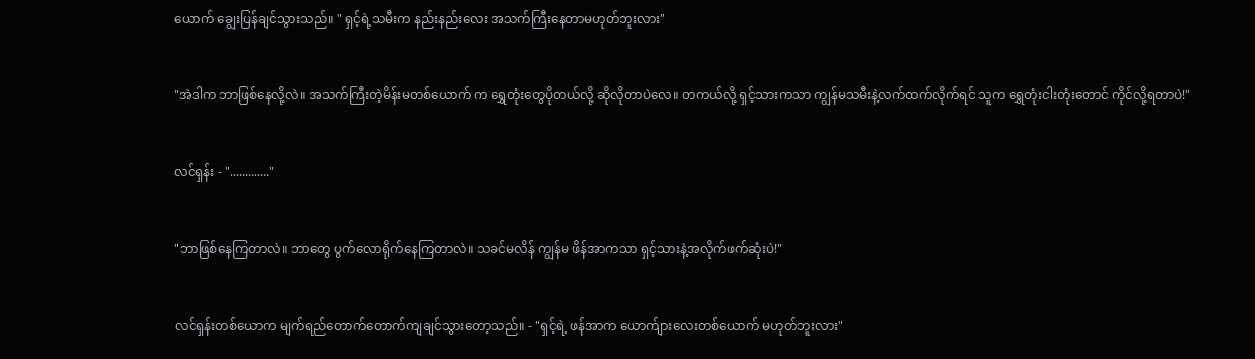ယောက် ချွေးပြန်ချင်သွားသည်။ " ရှင့်ရဲ့သမီးက နည်းနည်းလေး အသက်ကြီးနေတာမဟုတ်ဘူးလား"


"အဲဒါက ဘာဖြစ်နေလို့လဲ။ အသက်ကြီးတဲ့မိန်းမတစ်ယောက် က ရွှေတုံးတွေပိုတယ်လို့ ဆိုလိုတာပဲလေ။ တကယ်လို့ ရှင့်သားကသာ ကျွန်မသမီးနဲ့လက်ထက်လိုက်ရင် သူက ရွှေတုံးငါးတုံးတောင် ကိုင်လို့ရတာပဲ!"


လင်ရှန်း - "............."


"ဘာဖြစ်နေကြတာလဲ။ ဘာတွေ ပွက်လောရိုက်နေကြတာလဲ။ သခင်မလိန် ကျွန်မ ဖိန်အာကသာ ရှင့်သားနဲ့အလိုက်ဖက်ဆုံးပဲ!"


လင်ရှန်းတစ်ယောက မျက်ရည်တောက်တောက်ကျချင်သွားတော့သည်။ - "ရှင့်ရဲ့ ဖန်အာက ယောက်ျားလေးတစ်ယောက် မဟုတ်ဘူးလား"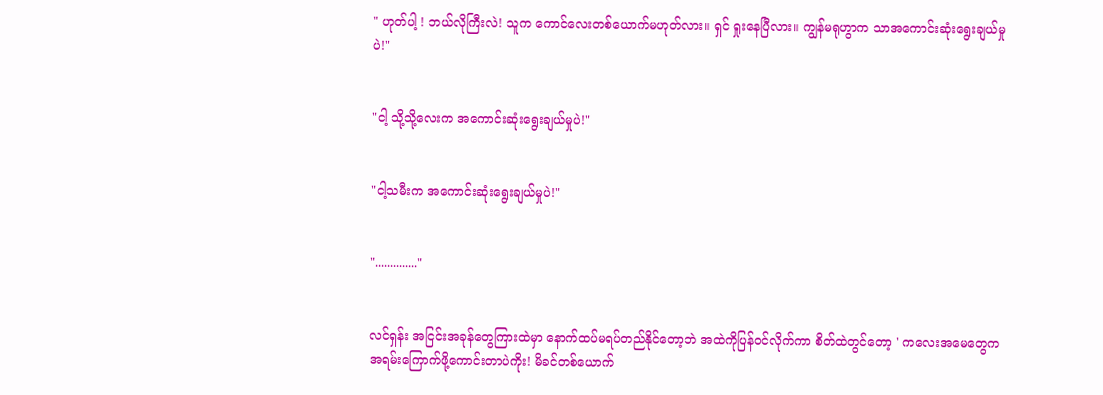" ဟုတ်ပါ့ ! ဘယ်လိုကြီးလဲ! သူက ကောင်လေးတစ်ယောက်မဟုတ်လား။ ရှင် ရှုးနေပြီလား။ ကျွန်မရုဟွာက သာအကောင်းဆုံးရွေးချယ်မှုပဲ!"


"ငါ့ သို့သို့လေးက အကောင်းဆုံးရွေးချယ်မှုပဲ!"


"ငါ့သမီးက အကောင်းဆုံးရွေးချယ်မှုပဲ!"


".............."


လင်ရှန်း အငြင်းအခုန်တွေကြားထဲမှာ နောက်ထပ်မရပ်တည်နိုင်တော့ဘဲ အထဲကိုပြန်ဝင်လိုက်ကာ စိတ်ထဲတွင်တော့ ' ကလေးအမေတွေက အရမ်းကြောက်ဖို့ကောင်းတာပဲကိုး! မိခင်တစ်ယောက်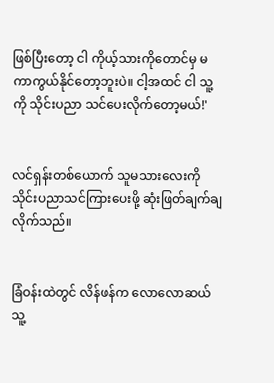ဖြစ်ပြီးတော့ ငါ ကိုယ့်သားကိုတောင်မှ မကာကွယ်နိုင်တော့ဘူးပဲ။ ငါ့အထင် ငါ သူ့ကို သိုင်းပညာ သင်ပေးလိုက်တော့မယ်!'


လင်ရှန်းတစ်ယောက် သူမသားလေးကို သိုင်းပညာသင်ကြားပေးဖို့ ဆုံးဖြတ်ချက်ချလိုက်သည်။


ခြံဝန်းထဲတွင် လိန်ဖန်က လောလောဆယ် သူ့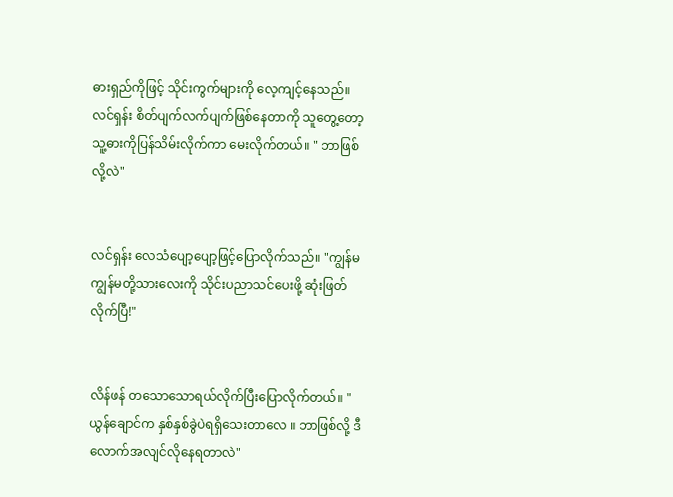ဓားရှည်ကိုဖြင့် သိုင်းကွက်များကို လေ့ကျင့်နေသည်။ လင်ရှန်း စိတ်ပျက်လက်ပျက်ဖြစ်နေတာကို သူတွေ့တော့ သူ့ဓားကိုပြန်သိမ်းလိုက်ကာ မေးလိုက်တယ်။ " ဘာဖြစ်လို့လဲ"


လင်ရှန်း လေသံပျော့ပျော့ဖြင့်ပြောလိုက်သည်။ "ကျွန်မ ကျွန်မတို့သားလေးကို သိုင်းပညာသင်ပေးဖို့ ဆုံးဖြတ်လိုက်ပြီ!"


လိန်ဖန် တသောသောရယ်လိုက်ပြီးပြောလိုက်တယ်။ " ယွန်ချောင်က နှစ်နှစ်ခွဲပဲရရှိသေးတာလေ ။ ဘာဖြစ်လို့ ဒီလောက်အလျင်လိုနေရတာလဲ"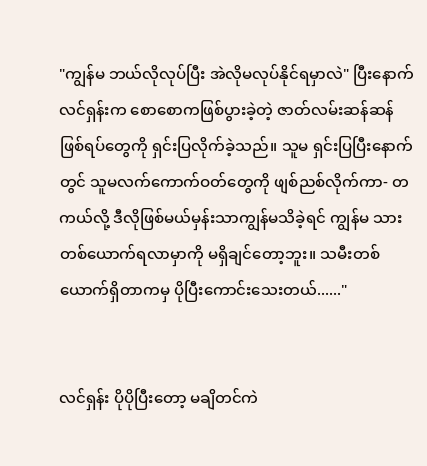"ကျွန်မ ဘယ်လိုလုပ်ပြီး အဲလိုမလုပ်နိုင်ရမှာလဲ" ပြီးနောက် လင်ရှန်းက စောစောကဖြစ်ပွားခဲ့တဲ့ ဇာတ်လမ်းဆန်ဆန်ဖြစ်ရပ်တွေကို ရှင်းပြလိုက်ခဲ့သည်။ သူမ ရှင်းပြပြီးနောက်တွင် သူမလက်ကောက်ဝတ်တွေကို ဖျစ်ညစ်လိုက်ကာ- တကယ်လို့ ဒီလိုဖြစ်မယ်မှန်းသာကျွန်မသိခဲ့ရင် ကျွန်မ သားတစ်ယောက်ရလာမှာကို မရှိချင်တော့ဘူး။ သမီးတစ်ယောက်ရှိတာကမှ ပိုပြီးကောင်းသေးတယ်......"


လင်ရှန်း ပိုပိုပြီးတော့ မချိတင်ကဲ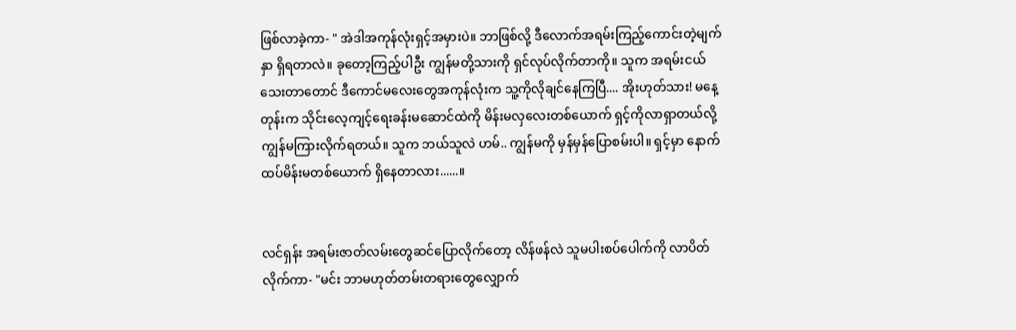ဖြစ်လာခဲ့ကာ- " အဲဒါအကုန်လုံးရှင့်အမှားပဲ။ ဘာဖြစ်လို့ ဒီလောက်အရမ်းကြည့်ကောင်းတဲ့မျက်နှာ ရှိရတာလဲ။ ခုတော့ကြည့်ပါဦး ကျွန်မတို့သားကို ရှင်လုပ်လိုက်တာကို။ သူက အရမ်းငယ်သေးတာတောင် ဒီကောင်မလေးတွေအကုန်လုံးက သူ့ကိုလိုချင်နေကြပြီ.... အိုးဟုတ်သား! မနေ့တုန်းက သိုင်းလေ့ကျင့်ရေးခန်းမဆောင်ထဲကို မိန်းမလှလေးတစ်ယောက် ရှင့်ကိုလာရှာတယ်လို့ ကျွန်မကြားလိုက်ရတယ်။ သူက ဘယ်သူလဲ ဟမ်.. ကျွန်မကို မှန်မှန်ပြောစမ်းပါ။ ရှင့်မှာ နောက်ထပ်မိန်းမတစ်ယောက် ရှိနေတာလား......။


လင်ရှန်း အရမ်းဇာတ်လမ်းတွေဆင်ပြောလိုက်တော့ လိန်ဖန်လဲ သူမပါးစပ်ပေါက်ကို လာပိတ်လိုက်ကာ- "မင်း ဘာမဟုတ်တမ်းတရားတွေလျှောက်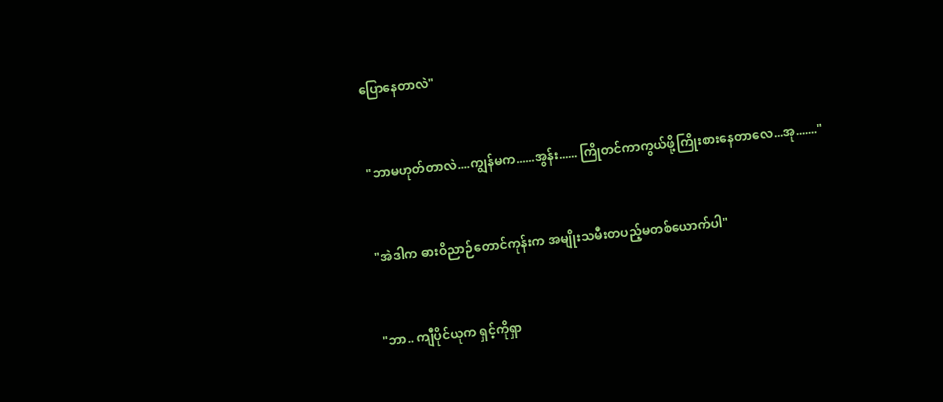ပြောနေတာလဲ"


"ဘာမဟုတ်တာလဲ....ကျွန်မက......အွန်း...... ကြိုတင်ကာကွယ်ဖို့ကြိုးစားနေတာလေ...အု......."


"အဲဒါက ဓားဝိညာဉ်တောင်ကုန်းက အမျိုးသမီးတပည့်မတစ်ယောက်ပါ"


"ဘာ.. ကျီပိုင်ယုက ရှင့်ကိုရှာ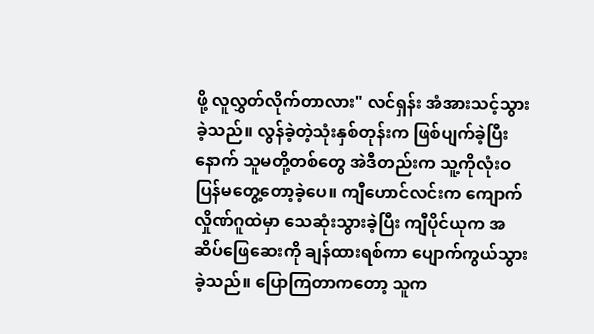ဖို့ လူလွှတ်လိုက်တာလား" လင်ရှန်း အံအားသင့်သွားခဲ့သည်။ လွန်ခဲ့တဲ့သုံးနှစ်တုန်းက ဖြစ်ပျက်ခဲ့ပြီးနောက် သူမတို့တစ်တွေ အဲဒီတည်းက သူ့ကိုလုံးဝပြန်မတွေ့တော့ခဲ့ပေ။ ကျီဟောင်လင်းက ကျောက်လှိုဏ်ဂူထဲမှာ သေဆုံးသွားခဲ့ပြီး ကျီပိုင်ယုက အဆိပ်ဖြေဆေးကို ချန်ထားရစ်ကာ ပျောက်ကွယ်သွားခဲ့သည်။ ပြောကြတာကတော့ သူက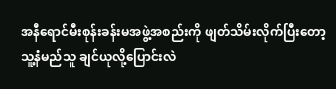အနီရောင်မီးစုန်းခန်းမအဖွဲ့အစည်းကို ဖျတ်သိမ်းလိုက်ပြီးတော့ သူ့နံမည်သူ ချင်ယုလို့ပြောင်းလဲ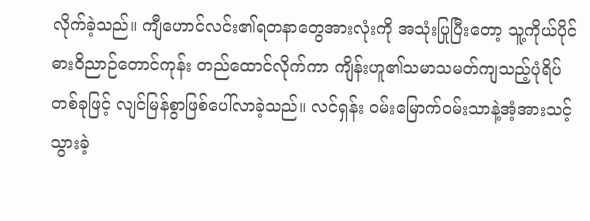လိုက်ခဲ့သည်။ ကျီဟောင်လင်း၏ရတနာတွေအားလုံးကို အသုံးပြုပြီးတော့ သူ့ကိုယ်ပိုင်ဓားဝိညာဉ်တောင်ကုန်း တည်ထောင်လိုက်ကာ ကျိန်းဟူ၏သမာသမတ်ကျသည့်ပုံရိပ်တစ်ခုဖြင့် လျင်မြန်စွာဖြစ်ပေါ်လာခဲ့သည်။ လင်ရှန်း ဝမ်းမြောက်ဝမ်းသာနဲ့အံ့အားသင့်သွားခဲ့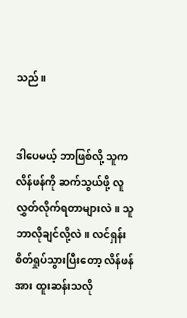သည်။


ဒါပေမယ့် ဘာဖြစ်လို့ သူက လိန်ဖန်ကို ဆက်သွယ်ဖို့ လူလွှတ်လိုက်ရတာများလဲ။ သူ ဘာလိုချင်လို့လဲ။ လင်ရှန်း စိတ်ရှုပ်သွားပြီးတော့ လိန်ဖန်အား ထူးဆန်းသလို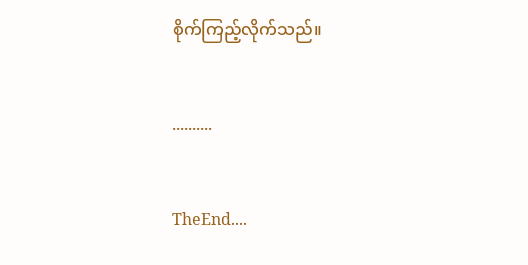စိုက်ကြည့်လိုက်သည်။


..........


TheEnd....